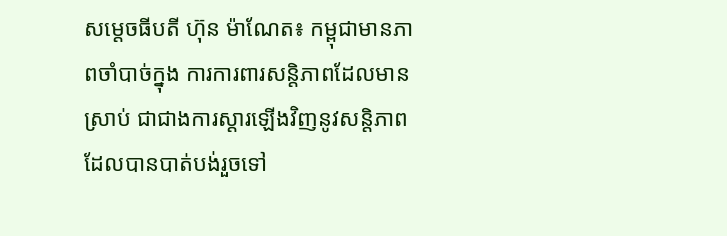សម្តេចធីបតី ហ៊ុន ម៉ាណែត៖ កម្ពុជាមានភាពចាំបាច់ក្នុង ការការពារសន្តិភាពដែលមានស្រាប់ ជាជាងការស្ដារឡើងវិញនូវសន្តិភាព ដែលបានបាត់បង់រួចទៅ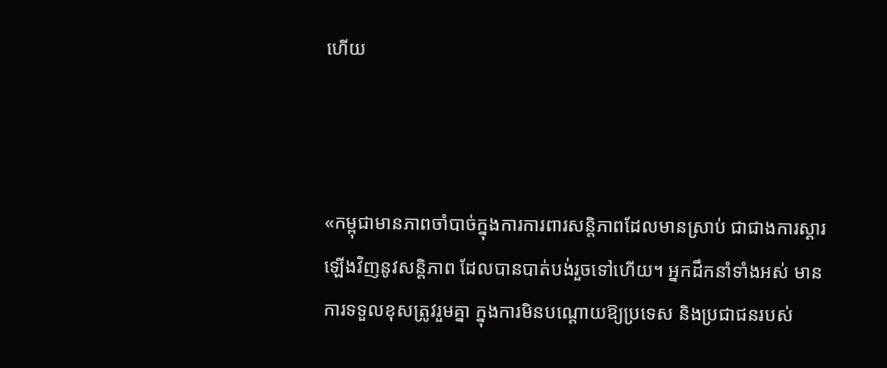ហើយ



«កម្ពុជាមានភាពចាំបាច់ក្នុងការការពារសន្តិភាពដែលមានស្រាប់ ជាជាងការស្ដារឡើងវិញនូវសន្តិភាព ដែលបានបាត់បង់រួចទៅហើយ។ អ្នកដឹកនាំទាំងអស់ មានការទទួលខុសត្រូវរួមគ្នា ក្នុងការមិនបណ្តោយឱ្យប្រទេស និងប្រជាជនរបស់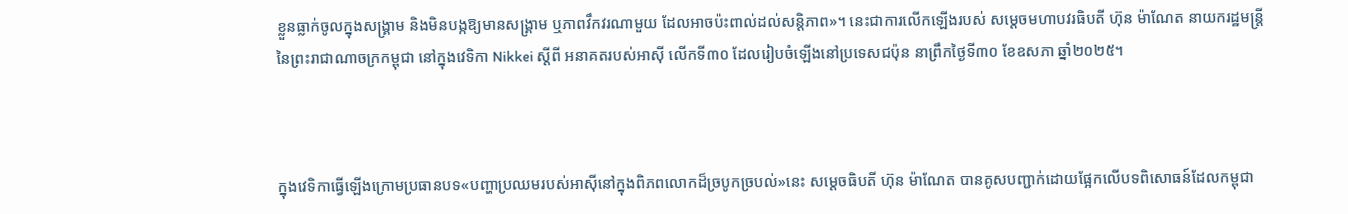ខ្លួនធ្លាក់ចូលក្នុងសង្គ្រាម និងមិនបង្កឱ្យមានសង្គ្រាម ឬភាពវឹកវរណាមួយ ដែលអាចប៉ះពាល់ដល់សន្តិភាព»។ នេះជាការលើកឡើងរបស់ សម្តេចមហាបវរធិបតី ហ៊ុន ម៉ាណែត នាយករដ្ឋមន្ត្រីនៃព្រះរាជាណាចក្រកម្ពុជា នៅក្នុងវេទិកា Nikkei ស្តីពី អនាគតរបស់អាស៊ី លើកទី៣០ ដែលរៀបចំឡើងនៅប្រទេសជប៉ុន នាព្រឹកថ្ងៃទី៣០ ខែឧសភា ឆ្នាំ២០២៥។



ក្នុងវេទិកាធ្វើឡើងក្រោមប្រធានបទ«បញ្ហាប្រឈមរបស់អាស៊ីនៅក្នុងពិភពលោកដ៏ច្របូកច្របល់»នេះ សម្ដេចធិបតី ហ៊ុន ម៉ាណែត បានគូសបញ្ជាក់ដោយផ្អែកលើបទពិសោធន៍ដែលកម្ពុជា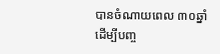បានចំណាយពេល ៣០ឆ្នាំ ដើម្បីបញ្ច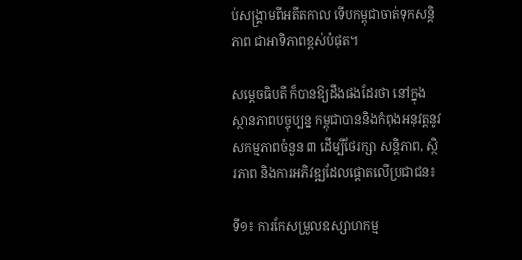ប់សង្គ្រាមពីអតីតកាល ទើបកម្ពុជាចាត់ទុកសន្តិភាព ជាអាទិភាពខ្ពស់បំផុត។

សម្ដេចធិបតី ក៏បានឱ្យដឹងផងដែរថា នៅក្នុងស្ថានភាពបច្ចុប្បន្ន កម្ពុជាបាននិងកំពុងអនុវត្តនូវសកម្មភាពចំនួន ៣ ដើម្បីថែរក្សា សន្តិភាព, ស្ថិរភាព និងការអភិវឌ្ឍដែលផ្តោតលើប្រជាជន៖

ទី១៖ ការកែសម្រួលឧស្សាហកម្ម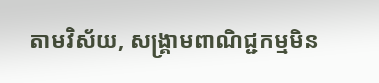តាមវិស័យ, សង្គ្រាមពាណិជ្ជកម្មមិន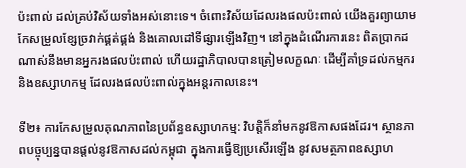ប៉ះពាល់ ដល់គ្រប់វិស័យទាំងអស់នោះទេ។ ចំពោះវិស័យដែលរងផលប៉ះពាល់ យើងគួរព្យាយាមកែសម្រួលខ្សែច្រវាក់ផ្គត់ផ្គង់ និងគោលដៅទីផ្សារឡើងវិញ។ នៅក្នុងដំណើរការនេះ ពិតប្រាកដណាស់នឹងមានអ្នករងផលប៉ះពាល់ ហើយរដ្ឋាភិបាលបានត្រៀមលក្ខណៈ ដើម្បីគាំទ្រដល់កម្មករ និងឧស្សាហកម្ម ដែលរងផលប៉ះពាល់ក្នុងអន្តរកាលនេះ។

ទី២៖ ការកែសម្រួលគុណភាពនៃប្រព័ន្ធឧស្សាហកម្ម: វិបត្តិក៏នាំមកនូវឱកាសផងដែរ។ ស្ថានភាពបច្ចុប្បន្នបានផ្ដល់នូវឱកាសដល់កម្ពុជា ក្នុងការធ្វើឱ្យប្រសើរឡើង នូវសមត្ថភាពឧស្សាហ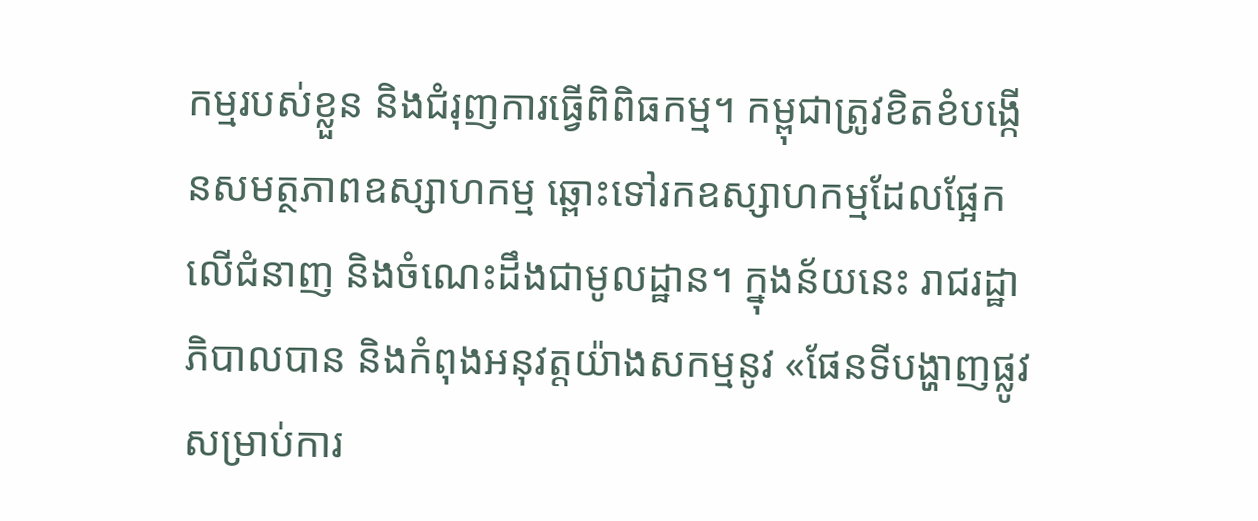កម្មរបស់ខ្លួន និងជំរុញការធ្វើពិពិធកម្ម។ កម្ពុជាត្រូវខិតខំបង្កើនសមត្ថភាពឧស្សាហកម្ម ឆ្ពោះទៅរកឧស្សាហកម្មដែលផ្អែកលើជំនាញ និងចំណេះដឹងជាមូលដ្ឋាន។ ក្នុងន័យនេះ រាជរដ្ឋាភិបាលបាន និងកំពុងអនុវត្តយ៉ាងសកម្មនូវ «ផែនទីបង្ហាញផ្លូវសម្រាប់ការ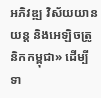អភិវឌ្ឍ វិស័យយានយន្ត និងអេឡិចត្រូនិកកម្ពុជា» ដើម្បីទា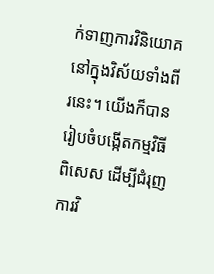ក់ទាញការវិនិយោគ នៅក្នុងវិស័យទាំងពីរនេះ។ យើងក៏បានរៀបចំបង្កើតកម្មវិធីពិសេស ដើម្បីជំរុញការវិ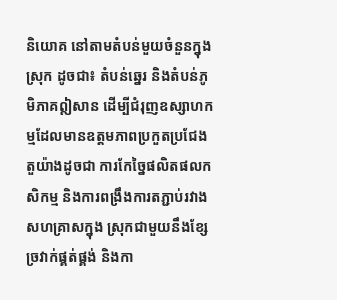និយោគ នៅតាមតំបន់មួយចំនួនក្នុងស្រុក ដូចជា៖ តំបន់ឆ្នេរ និងតំបន់ភូមិភាគឦសាន ដើម្បីជំរុញឧស្សាហកម្មដែលមានឧត្តមភាពប្រកួតប្រជែង តួយ៉ាងដូចជា ការកែច្នៃផលិតផលកសិកម្ម និងការពង្រឹងការតភ្ជាប់រវាងសហគ្រាសក្នុង ស្រុកជាមួយនឹងខ្សែច្រវាក់ផ្គត់ផ្គង់ និងកា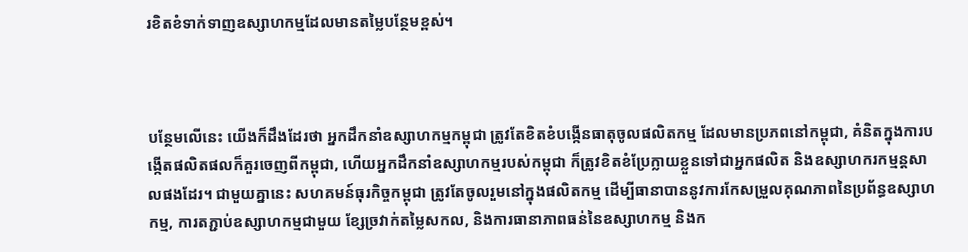រខិតខំទាក់ទាញឧស្សាហកម្មដែលមានតម្លៃបន្ថែមខ្ពស់។



បន្ថែមលើនេះ យើងក៏ដឹងដែរថា អ្នកដឹកនាំឧស្សាហកម្មកម្ពុជា ត្រូវតែខិតខំបង្កើនធាតុចូលផលិតកម្ម ដែលមានប្រភពនៅកម្ពុជា, គំនិតក្នុងការបង្កើតផលិតផលក៏គួរចេញពីកម្ពុជា, ហើយអ្នកដឹកនាំឧស្សាហកម្មរបស់កម្ពុជា ក៏ត្រូវខិតខំប្រែក្លាយខ្លួនទៅជាអ្នកផលិត និងឧស្សាហករកម្មន្តសាលផងដែរ។ ជាមួយគ្នានេះ សហគមន៍ធុរកិច្ចកម្ពុជា ត្រូវតែចូលរួមនៅក្នុងផលិតកម្ម ដើម្បីធានាបាននូវការកែសម្រួលគុណភាពនៃប្រព័ន្ធឧស្សាហកម្ម, ការតភ្ជាប់ឧស្សាហកម្មជាមួយ ខ្សែច្រវាក់តម្លៃសកល, និងការធានាភាពធន់នៃឧស្សាហកម្ម និងក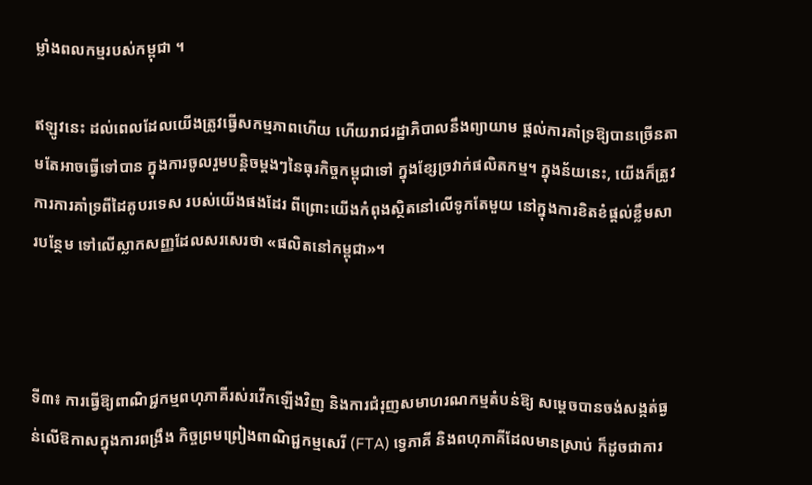ម្លាំងពលកម្មរបស់កម្ពុជា ។

ឥឡូវនេះ ដល់ពេលដែលយើងត្រូវធ្វើសកម្មភាពហើយ ហើយរាជរដ្ឋាភិបាលនឹងព្យាយាម ផ្ដល់ការគាំទ្រឱ្យបានច្រើនតាមតែអាចធ្វើទៅបាន ក្នុងការចូលរួមបន្តិចម្ដងៗនៃធុរកិច្ចកម្ពុជាទៅ ក្នុងខ្សែច្រវាក់ផលិតកម្ម។ ក្នុងន័យនេះ, យើងក៏ត្រូវការការគាំទ្រពីដៃគូបរទេស របស់យើងផងដែរ ពីព្រោះយើងកំពុងស្ថិតនៅលើទូកតែមួយ នៅក្នុងការខិតខំផ្តល់ខ្លឹមសារបន្ថែម ទៅលើស្លាកសញ្ញដែលសរសេរថា «ផលិតនៅកម្ពុជា»។



ទី៣៖ ការធ្វើឱ្យពាណិជ្ជកម្មពហុភាគីរស់រវើកឡើងវិញ និងការជំរុញសមាហរណកម្មតំបន់ឱ្យ សម្តេចបានចង់សង្កត់ធ្ងន់លើឱកាសក្នុងការពង្រឹង កិច្ចព្រមព្រៀងពាណិជ្ជកម្មសេរី (FTA) ទ្វេភាគី និងពហុភាគីដែលមានស្រាប់ ក៏ដូចជាការ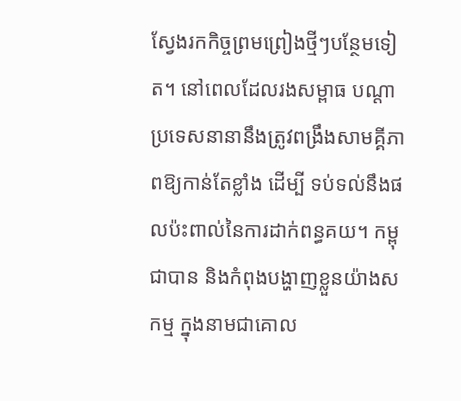ស្វែងរកកិច្ចព្រមព្រៀងថ្មីៗបន្ថែមទៀត។ នៅពេលដែលរងសម្ពាធ បណ្ដាប្រទេសនានានឹងត្រូវពង្រឹងសាមគ្គីភាពឱ្យកាន់តែខ្លាំង ដើម្បី ទប់ទល់នឹងផលប៉ះពាល់នៃការដាក់ពន្ធគយ។ កម្ពុជាបាន និងកំពុងបង្ហាញខ្លួនយ៉ាងសកម្ម ក្នុងនាមជាគោល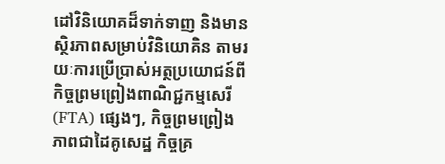ដៅវិនិយោគដ៏ទាក់ទាញ និងមានស្ថិរភាពសម្រាប់វិនិយោគិន តាមរយៈការប្រើប្រាស់អត្ថប្រយោជន៍ពីកិច្ចព្រមព្រៀងពាណិជ្ជកម្មសេរី (FTA) ផ្សេងៗ, កិច្ចព្រមព្រៀងភាពជាដៃគូសេដ្ឋ កិច្ចគ្រ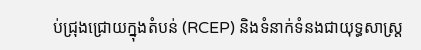ប់ជ្រុងជ្រោយក្នុងតំបន់ (RCEP) និងទំនាក់ទំនងជាយុទ្ធសាស្ត្រ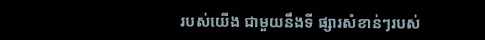របស់យើង ជាមួយនឹងទី ផ្សារសំខាន់ៗរបស់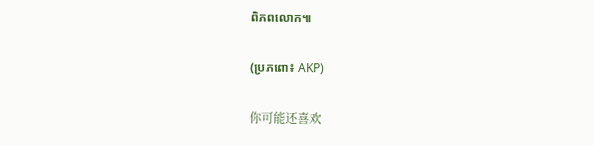ពិភពលោក៕

(ប្រភពោ៖ AKP)

你可能还喜欢